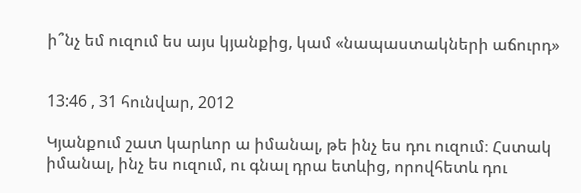ի՞նչ եմ ուզում ես այս կյանքից, կամ «նապաստակների աճուրդ»


13:46 , 31 հունվար, 2012

Կյանքում շատ կարևոր ա իմանալ, թե ինչ ես դու ուզում։ Հստակ իմանալ, ինչ ես ուզում, ու գնալ դրա ետևից, որովհետև դու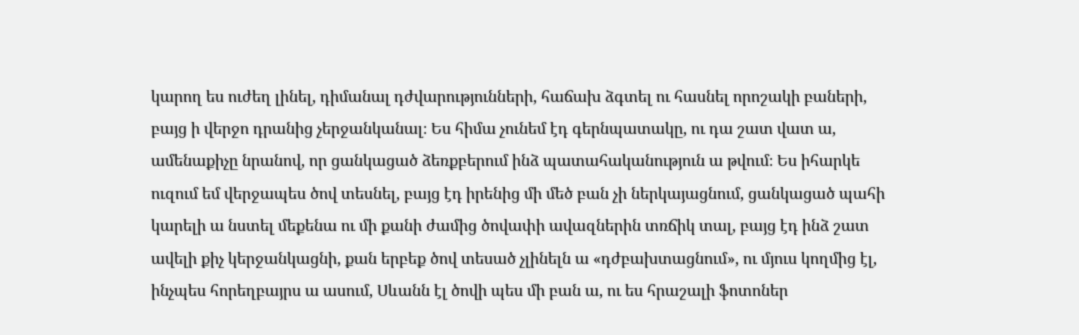կարող ես ուժեղ լինել, դիմանալ դժվարությունների, հաճախ ձգտել ու հասնել որոշակի բաների, բայց ի վերջո դրանից չերջանկանալ։ Ես հիմա չունեմ էդ գերնպատակը, ու դա շատ վատ ա, ամենաքիչը նրանով, որ ցանկացած ձեռքբերում ինձ պատահականություն ա թվում։ Ես իհարկե ուզում եմ վերջապես ծով տեսնել, բայց էդ իրենից մի մեծ բան չի ներկայացնում, ցանկացած պահի կարելի ա նստել մեքենա ու մի քանի ժամից ծովափի ավազներին տռճիկ տալ, բայց էդ ինձ շատ ավելի քիչ կերջանկացնի, քան երբեք ծով տեսած չլինելն ա «դժբախտացնում», ու մյուս կողմից էլ, ինչպես հորեղբայրս ա ասում, Սևանն էլ ծովի պես մի բան ա, ու ես հրաշալի ֆոտոներ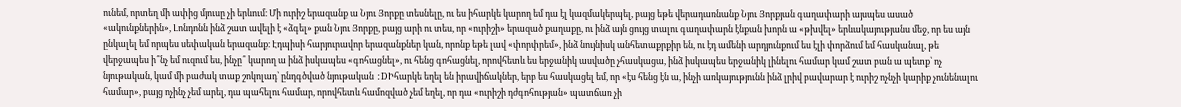ունեմ, որտեղ մի ափից մյուսը չի երևում։ Մի ուրիշ երազանք ա Նյու Յորքը տեսնելը, ու ես իհարկե կարող եմ դա էլ կազմակերպել, բայց եթե վերադառնանք Նյու Յորքյան գաղափարի այսպես ասած «ակունքներին», Լոնդոնն ինձ շատ ավելի է «ձգել» քան Նյու Յորքը, բայց արի ու տես, որ «ուրիշի» երազած քաղաքը, ու ինձ այն ցույց տալու գաղափարն էնքան խորն ա «թխվել» երևակայությանս մեջ, որ ես այն ընկալել եմ որպես սեփական երազանք։ Էդպիսի հարյուրավոր երազանքներ կան, որոնք եթե լավ «փորփրեմ», ինձ նույնիսկ անհետաքրքիր են, ու էդ ամենի արդյունքում ես էլի փորձում եմ հասկանալ, թե վերջապես ի՞նչ եմ ուզում ես, ինչը՞ կարող ա ինձ իսկապես «գոհացնել», ու հենց գոհացնել, որովհետև ես երջանիկ ասվածը չհասկացա, ինձ իսկապես երջանիկ լինելու համար կամ շատ բան ա պետք՝ ոչ նյութական, կամ մի բաժակ տաք շոկոլադ՝ ընդգծված նյութական :DԻհարկե եղել են իրավիճակներ, երբ ես հասկացել եմ, որ «էս հենց էն ա, ինչի առկայությունն ինձ լրիվ բավարար է ուրիշ ոչնչի կարիք չունենալու համար», բայց ոչինչ չեմ արել, դա պահելու համար, որովհետև համոզված չեմ եղել, որ դա «ուրիշի դժգոհության» պատճառ չի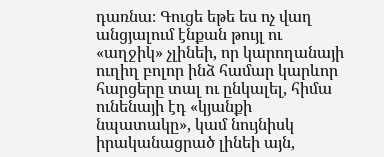դառնա։ Գուցե եթե ես ոչ վաղ անցյալում էնքան թույլ ու «աղջիկ» չլինեի, որ կարողանայի ուղիղ բոլոր ինձ համար կարևոր հարցերը տալ ու ընկալել, հիմա ունենայի էդ «կյանքի նպատակը», կամ նույնիսկ իրականացրած լինեի այն,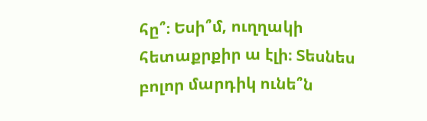հը՞։ Եսի՞մ, ուղղակի հետաքրքիր ա էլի։ Տեսնես բոլոր մարդիկ ունե՞ն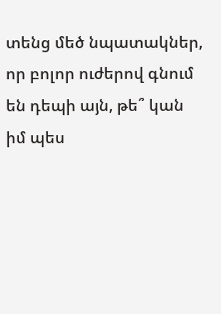տենց մեծ նպատակներ, որ բոլոր ուժերով գնում են դեպի այն, թե՞ կան իմ պես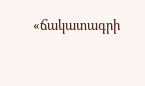«ճակատագրի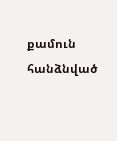քամուն հանձնված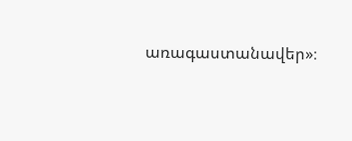առագաստանավեր»։